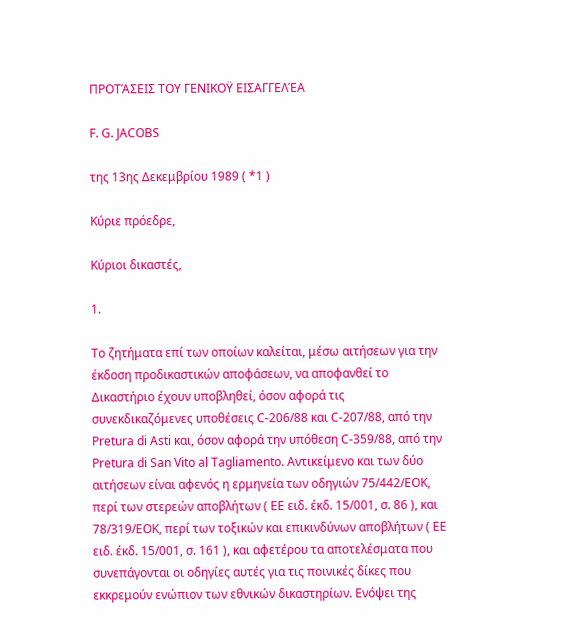ΠΡΟΤΆΣΕΙΣ ΤΟΥ ΓΕΝΙΚΟΫ ΕΙΣΑΓΓΕΛΈΑ

F. G. JACOBS

της 13ης Δεκεμβρίου 1989 ( *1 )

Κύριε πρόεδρε,

Κύριοι δικαστές,

1.

Το ζητήματα επί των οποίων καλείται, μέσω αιτήσεων για την έκδοση προδικαστικών αποφάσεων, να αποφανθεί το Δικαστήριο έχουν υποβληθεί, όσον αφορά τις συνεκδικαζόμενες υποθέσεις C-206/88 και C-207/88, από την Pretura di Asti και, όσον αφορά την υπόθεση C-359/88, από την Pretura di San Vito al Tagliamento. Αντικείμενο και των δύο αιτήσεων είναι αφενός η ερμηνεία των οδηγιών 75/442/ΕΟΚ, περί των στερεών αποβλήτων ( ΕΕ ειδ. έκδ. 15/001, σ. 86 ), και 78/319/ΕΟΚ, περί των τοξικών και επικινδύνων αποβλήτων ( ΕΕ ειδ. έκδ. 15/001, σ. 161 ), και αφετέρου τα αποτελέσματα που συνεπάγονται οι οδηγίες αυτές για τις ποινικές δίκες που εκκρεμούν ενώπιον των εθνικών δικαστηρίων. Ενόψει της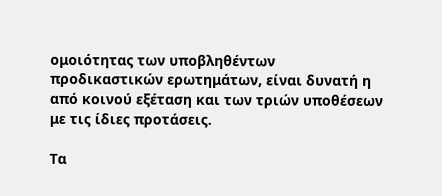ομοιότητας των υποβληθέντων προδικαστικών ερωτημάτων, είναι δυνατή η από κοινού εξέταση και των τριών υποθέσεων με τις ίδιες προτάσεις.

Τα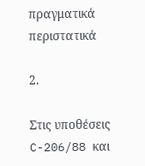πραγματικά περιστατικά

2.

Στις υποθέσεις C-206/88 και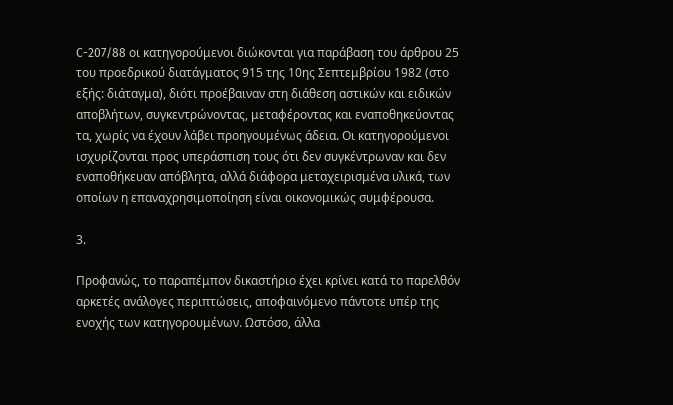C-207/88 οι κατηγορούμενοι διώκονται για παράβαση του άρθρου 25 του προεδρικού διατάγματος 915 της 10ης Σεπτεμβρίου 1982 (στο εξής: διάταγμα), διότι προέβαιναν στη διάθεση αστικών και ειδικών αποβλήτων, συγκεντρώνοντας, μεταφέροντας και εναποθηκεύοντας τα, χωρίς να έχουν λάβει προηγουμένως άδεια. Οι κατηγορούμενοι ισχυρίζονται προς υπεράσπιση τους ότι δεν συγκέντρωναν και δεν εναποθήκευαν απόβλητα, αλλά διάφορα μεταχειρισμένα υλικά, των οποίων η επαναχρησιμοποίηση είναι οικονομικώς συμφέρουσα.

3.

Προφανώς, το παραπέμπον δικαστήριο έχει κρίνει κατά το παρελθόν αρκετές ανάλογες περιπτώσεις, αποφαινόμενο πάντοτε υπέρ της ενοχής των κατηγορουμένων. Ωστόσο, άλλα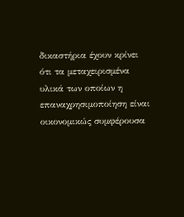δικαστήρια έχουν κρίνει ότι τα μεταχειρισμένα υλικά των οποίων η επαναχρησιμοποίηση είναι οικονομικώς συμφέρουσα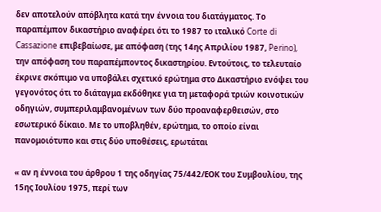δεν αποτελούν απόβλητα κατά την έννοια του διατάγματος. Το παραπέμπον δικαστήριο αναφέρει ότι το 1987 το ιταλικό Corte di Cassazione επιβεβαίωσε, με απόφαση (της 14ης Απριλίου 1987, Perino), την απόφαση του παραπέμποντος δικαστηρίου. Εντούτοις, το τελευταίο έκρινε σκόπιμο να υποβάλει σχετικό ερώτημα στο Δικαστήριο ενόψει του γεγονότος ότι το διάταγμα εκδόθηκε για τη μεταφορά τριών κοινοτικών οδηγιών, συμπεριλαμβανομένων των δύο προαναφερθεισών, στο εσωτερικό δίκαιο. Με το υποβληθέν, ερώτημα, το οποίο είναι πανομοιότυπο και στις δύο υποθέσεις, ερωτάται

« αν η έννοια του άρθρου 1 της οδηγίας 75/442/ΕΟΚ του Συμβουλίου, της 15ης Ιουλίου 1975, περί των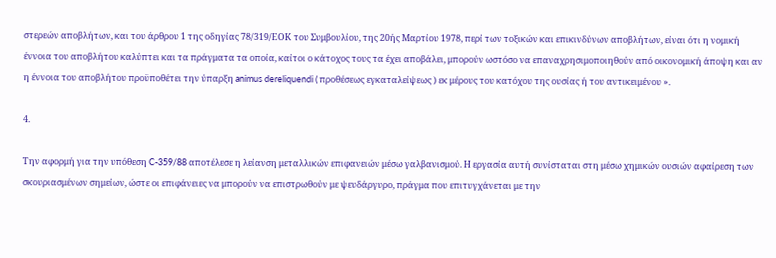στερεών αποβλήτων, και του άρθρου 1 της οδηγίας 78/319/ΕΟΚ του Συμβουλίου, της 20ής Μαρτίου 1978, περί των τοξικών και επικινδύνων αποβλήτων, είναι ότι η νομική έννοια του αποβλήτου καλύπτει και τα πράγματα τα οποία, καίτοι ο κάτοχος τους τα έχει αποβάλει, μπορούν ωστόσο να επαναχρησιμοποιηθούν από οικονομική άποψη και αν η έννοια του αποβλήτου προϋποθέτει την ύπαρξη animus dereliquendi ( προθέσεως εγκαταλείψεως ) εκ μέρους του κατόχου της ουσίας ή του αντικειμένου ».

4.

Την αφορμή για την υπόθεση C-359/88 αποτέλεσε η λείανση μεταλλικών επιφανειών μέσω γαλβανισμού. Η εργασία αυτή συνίσταται στη μέσω χημικών ουσιών αφαίρεση των σκουριασμένων σημείων, ώστε οι επιφάνειες να μπορούν να επιστρωθούν με ψευδάργυρο, πράγμα που επιτυγχάνεται με την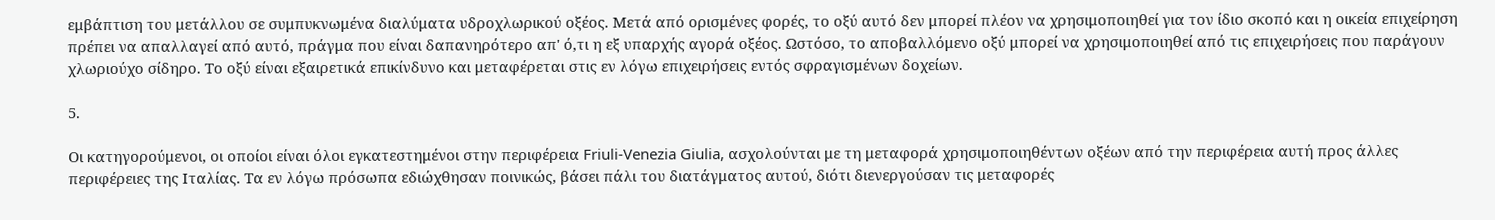εμβάπτιση του μετάλλου σε συμπυκνωμένα διαλύματα υδροχλωρικού οξέος. Μετά από ορισμένες φορές, το οξύ αυτό δεν μπορεί πλέον να χρησιμοποιηθεί για τον ίδιο σκοπό και η οικεία επιχείρηση πρέπει να απαλλαγεί από αυτό, πράγμα που είναι δαπανηρότερο απ' ό,τι η εξ υπαρχής αγορά οξέος. Ωστόσο, το αποβαλλόμενο οξύ μπορεί να χρησιμοποιηθεί από τις επιχειρήσεις που παράγουν χλωριούχο σίδηρο. Το οξύ είναι εξαιρετικά επικίνδυνο και μεταφέρεται στις εν λόγω επιχειρήσεις εντός σφραγισμένων δοχείων.

5.

Οι κατηγορούμενοι, οι οποίοι είναι όλοι εγκατεστημένοι στην περιφέρεια Friuli-Venezia Giulia, ασχολούνται με τη μεταφορά χρησιμοποιηθέντων οξέων από την περιφέρεια αυτή προς άλλες περιφέρειες της Ιταλίας. Τα εν λόγω πρόσωπα εδιώχθησαν ποινικώς, βάσει πάλι του διατάγματος αυτού, διότι διενεργούσαν τις μεταφορές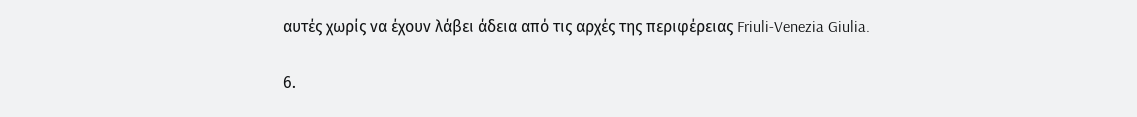αυτές χωρίς να έχουν λάβει άδεια από τις αρχές της περιφέρειας Friuli-Venezia Giulia.

6.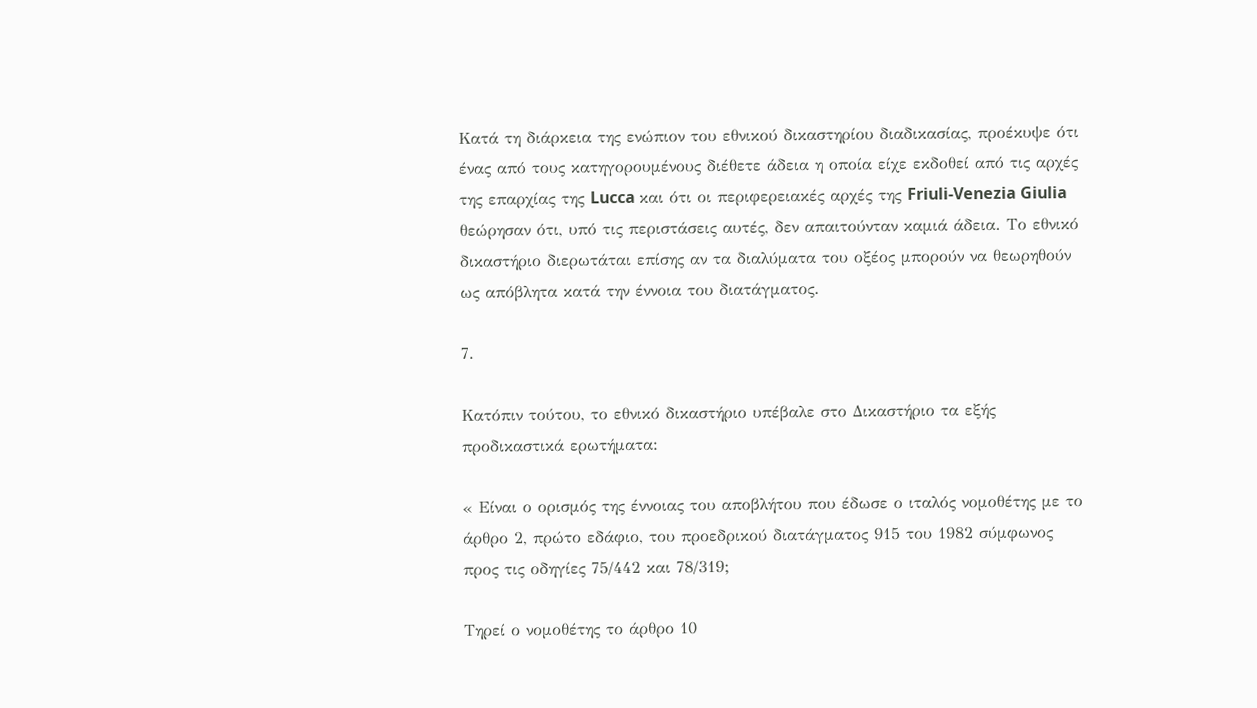Κατά τη διάρκεια της ενώπιον του εθνικού δικαστηρίου διαδικασίας, προέκυψε ότι ένας από τους κατηγορουμένους διέθετε άδεια η οποία είχε εκδοθεί από τις αρχές της επαρχίας της Lucca και ότι οι περιφερειακές αρχές της Friuli-Venezia Giulia θεώρησαν ότι, υπό τις περιστάσεις αυτές, δεν απαιτούνταν καμιά άδεια. Το εθνικό δικαστήριο διερωτάται επίσης αν τα διαλύματα του οξέος μπορούν να θεωρηθούν ως απόβλητα κατά την έννοια του διατάγματος.

7.

Κατόπιν τούτου, το εθνικό δικαστήριο υπέβαλε στο Δικαστήριο τα εξής προδικαστικά ερωτήματα:

« Είναι ο ορισμός της έννοιας του αποβλήτου που έδωσε ο ιταλός νομοθέτης με το άρθρο 2, πρώτο εδάφιο, του προεδρικού διατάγματος 915 του 1982 σύμφωνος προς τις οδηγίες 75/442 και 78/319;

Τηρεί ο νομοθέτης το άρθρο 10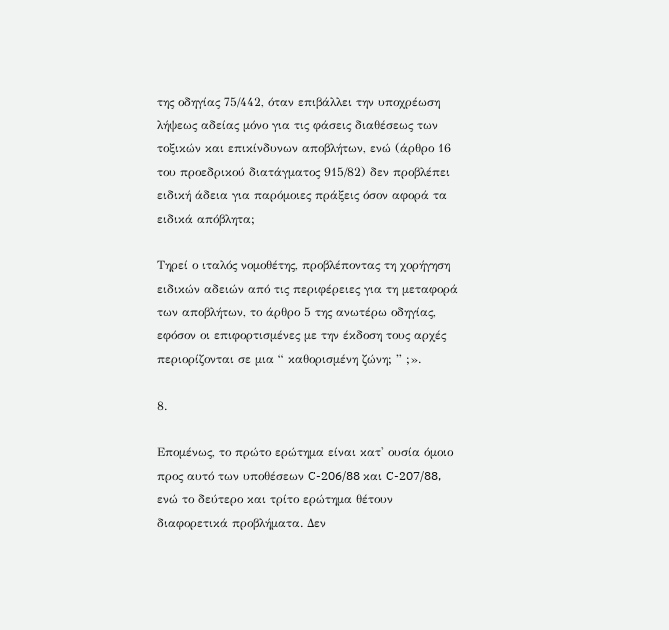της οδηγίας 75/442, όταν επιβάλλει την υποχρέωση λήψεως αδείας μόνο για τις φάσεις διαθέσεως των τοξικών και επικίνδυνων αποβλήτων, ενώ (άρθρο 16 του προεδρικού διατάγματος 915/82) δεν προβλέπει ειδική άδεια για παρόμοιες πράξεις όσον αφορά τα ειδικά απόβλητα;

Τηρεί ο ιταλός νομοθέτης, προβλέποντας τη χορήγηση ειδικών αδειών από τις περιφέρειες για τη μεταφορά των αποβλήτων, το άρθρο 5 της ανωτέρω οδηγίας, εφόσον οι επιφορτισμένες με την έκδοση τους αρχές περιορίζονται σε μια “ καθορισμένη ζώνη; ” ;».

8.

Επομένως, το πρώτο ερώτημα είναι κατ' ουσία όμοιο προς αυτό των υποθέσεων C-206/88 και C-207/88, ενώ το δεύτερο και τρίτο ερώτημα θέτουν διαφορετικά προβλήματα. Δεν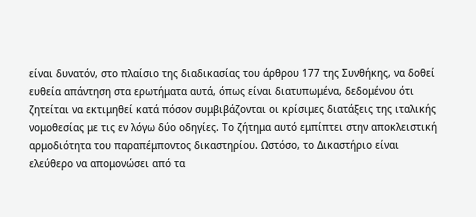είναι δυνατόν, στο πλαίσιο της διαδικασίας του άρθρου 177 της Συνθήκης, να δοθεί ευθεία απάντηση στα ερωτήματα αυτά, όπως είναι διατυπωμένα, δεδομένου ότι ζητείται να εκτιμηθεί κατά πόσον συμβιβάζονται οι κρίσιμες διατάξεις της ιταλικής νομοθεσίας με τις εν λόγω δύο οδηγίες. Το ζήτημα αυτό εμπίπτει στην αποκλειστική αρμοδιότητα του παραπέμποντος δικαστηρίου. Ωστόσο, το Δικαστήριο είναι ελεύθερο να απομονώσει από τα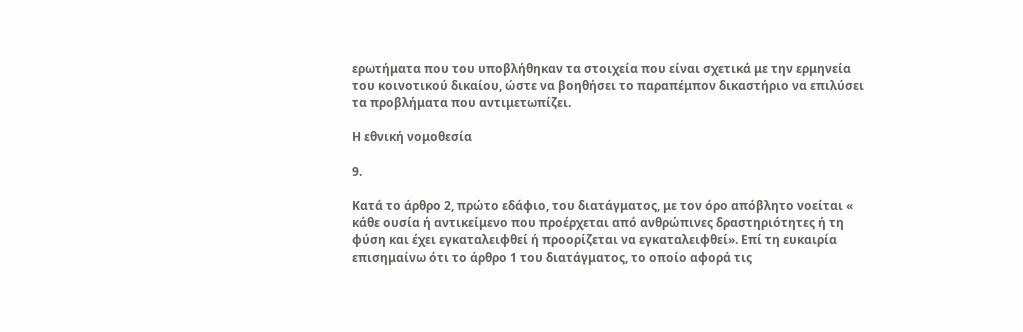ερωτήματα που του υποβλήθηκαν τα στοιχεία που είναι σχετικά με την ερμηνεία του κοινοτικού δικαίου, ώστε να βοηθήσει το παραπέμπον δικαστήριο να επιλύσει τα προβλήματα που αντιμετωπίζει.

Η εθνική νομοθεσία

9.

Κατά το άρθρο 2, πρώτο εδάφιο, του διατάγματος, με τον όρο απόβλητο νοείται « κάθε ουσία ή αντικείμενο που προέρχεται από ανθρώπινες δραστηριότητες ή τη φύση και έχει εγκαταλειφθεί ή προορίζεται να εγκαταλειφθεί». Επί τη ευκαιρία επισημαίνω ότι το άρθρο 1 του διατάγματος, το οποίο αφορά τις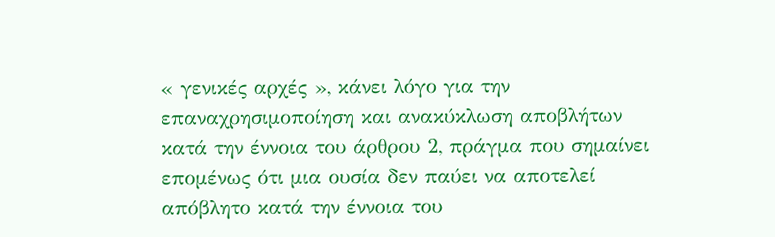« γενικές αρχές », κάνει λόγο για την επαναχρησιμοποίηση και ανακύκλωση αποβλήτων κατά την έννοια του άρθρου 2, πράγμα που σημαίνει επομένως ότι μια ουσία δεν παύει να αποτελεί απόβλητο κατά την έννοια του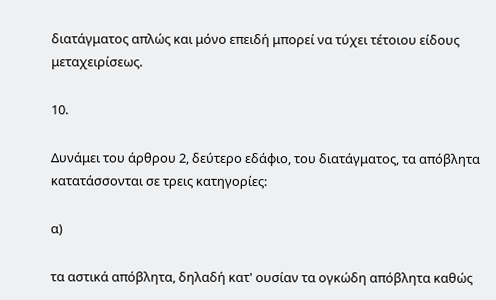διατάγματος απλώς και μόνο επειδή μπορεί να τύχει τέτοιου είδους μεταχειρίσεως.

10.

Δυνάμει του άρθρου 2, δεύτερο εδάφιο, του διατάγματος, τα απόβλητα κατατάσσονται σε τρεις κατηγορίες:

α)

τα αστικά απόβλητα, δηλαδή κατ' ουσίαν τα ογκώδη απόβλητα καθώς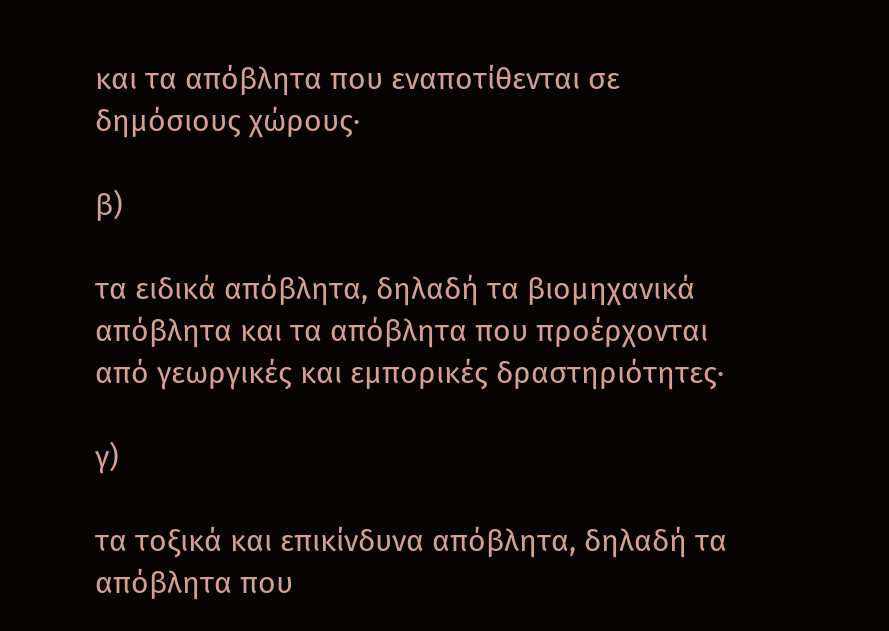και τα απόβλητα που εναποτίθενται σε δημόσιους χώρους·

β)

τα ειδικά απόβλητα, δηλαδή τα βιομηχανικά απόβλητα και τα απόβλητα που προέρχονται από γεωργικές και εμπορικές δραστηριότητες·

γ)

τα τοξικά και επικίνδυνα απόβλητα, δηλαδή τα απόβλητα που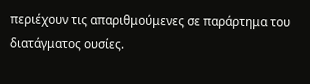περιέχουν τις απαριθμούμενες σε παράρτημα του διατάγματος ουσίες.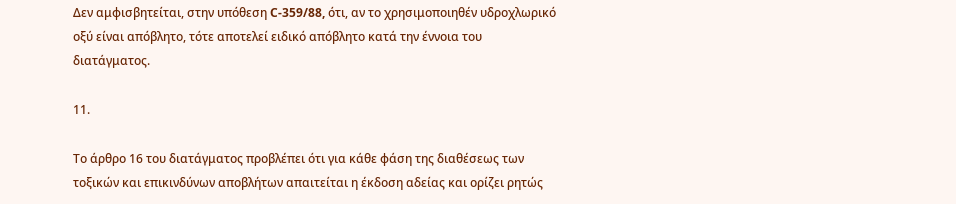Δεν αμφισβητείται, στην υπόθεση C-359/88, ότι, αν το χρησιμοποιηθέν υδροχλωρικό οξύ είναι απόβλητο, τότε αποτελεί ειδικό απόβλητο κατά την έννοια του διατάγματος.

11.

Το άρθρο 16 του διατάγματος προβλέπει ότι για κάθε φάση της διαθέσεως των τοξικών και επικινδύνων αποβλήτων απαιτείται η έκδοση αδείας και ορίζει ρητώς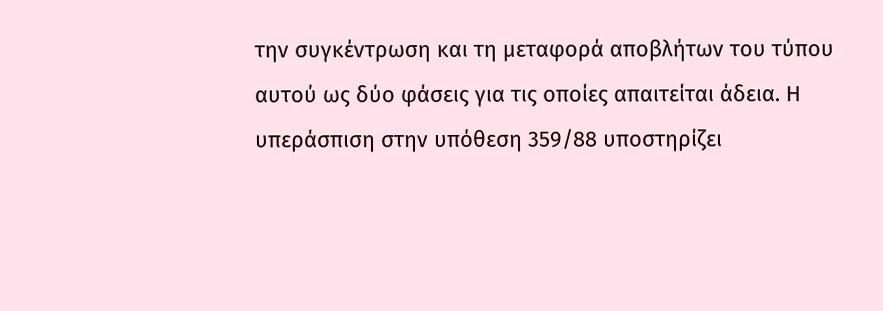την συγκέντρωση και τη μεταφορά αποβλήτων του τύπου αυτού ως δύο φάσεις για τις οποίες απαιτείται άδεια. Η υπεράσπιση στην υπόθεση 359/88 υποστηρίζει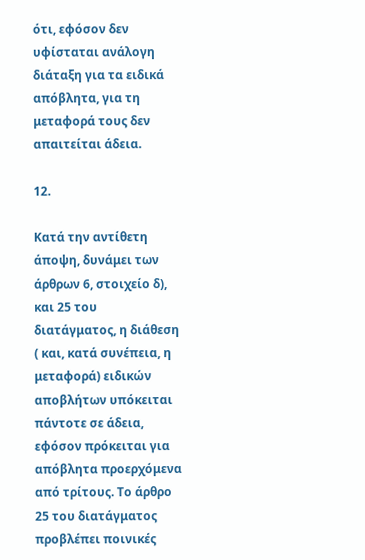ότι, εφόσον δεν υφίσταται ανάλογη διάταξη για τα ειδικά απόβλητα, για τη μεταφορά τους δεν απαιτείται άδεια.

12.

Κατά την αντίθετη άποψη, δυνάμει των άρθρων 6, στοιχείο δ), και 25 του διατάγματος, η διάθεση ( και, κατά συνέπεια, η μεταφορά) ειδικών αποβλήτων υπόκειται πάντοτε σε άδεια, εφόσον πρόκειται για απόβλητα προερχόμενα από τρίτους. Το άρθρο 25 του διατάγματος προβλέπει ποινικές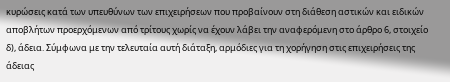κυρώσεις κατά των υπευθύνων των επιχειρήσεων που προβαίνουν στη διάθεση αστικών και ειδικών αποβλήτων προερχόμενων από τρίτους χωρίς να έχουν λάβει την αναφερόμενη στο άρθρο 6, στοιχείο δ), άδεια. Σύμφωνα με την τελευταία αυτή διάταξη, αρμόδιες για τη χορήγηση στις επιχειρήσεις της άδειας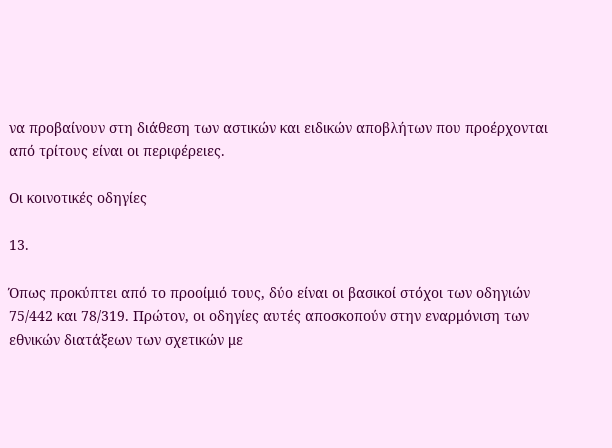να προβαίνουν στη διάθεση των αστικών και ειδικών αποβλήτων που προέρχονται από τρίτους είναι οι περιφέρειες.

Οι κοινοτικές οδηγίες

13.

Όπως προκύπτει από το προοίμιό τους, δύο είναι οι βασικοί στόχοι των οδηγιών 75/442 και 78/319. Πρώτον, οι οδηγίες αυτές αποσκοπούν στην εναρμόνιση των εθνικών διατάξεων των σχετικών με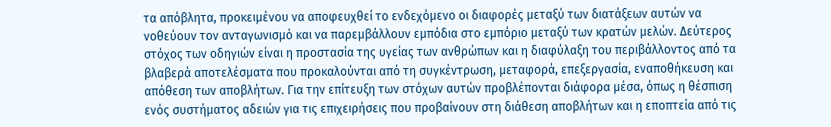τα απόβλητα, προκειμένου να αποφευχθεί το ενδεχόμενο οι διαφορές μεταξύ των διατάξεων αυτών να νοθεύουν τον ανταγωνισμό και να παρεμβάλλουν εμπόδια στο εμπόριο μεταξύ των κρατών μελών. Δεύτερος στόχος των οδηγιών είναι η προστασία της υγείας των ανθρώπων και η διαφύλαξη του περιβάλλοντος από τα βλαβερά αποτελέσματα που προκαλούνται από τη συγκέντρωση, μεταφορά, επεξεργασία, εναποθήκευση και απόθεση των αποβλήτων. Για την επίτευξη των στόχων αυτών προβλέπονται διάφορα μέσα, όπως η θέσπιση ενός συστήματος αδειών για τις επιχειρήσεις που προβαίνουν στη διάθεση αποβλήτων και η εποπτεία από τις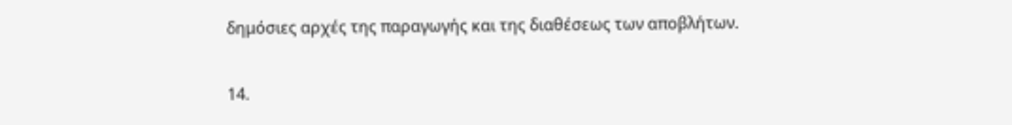δημόσιες αρχές της παραγωγής και της διαθέσεως των αποβλήτων.

14.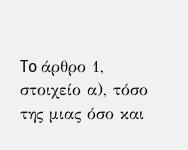To άρθρο 1, στοιχείο α), τόσο της μιας όσο και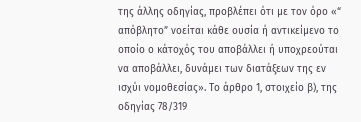της άλλης οδηγίας, προβλέπει ότι με τον όρο «“ απόβλητο” νοείται κάθε ουσία ή αντικείμενο το οποίο ο κάτοχός του αποβάλλει ή υποχρεούται να αποβάλλει, δυνάμει των διατάξεων της εν ισχύι νομοθεσίας». Το άρθρο 1, στοιχείο β), της οδηγίας 78/319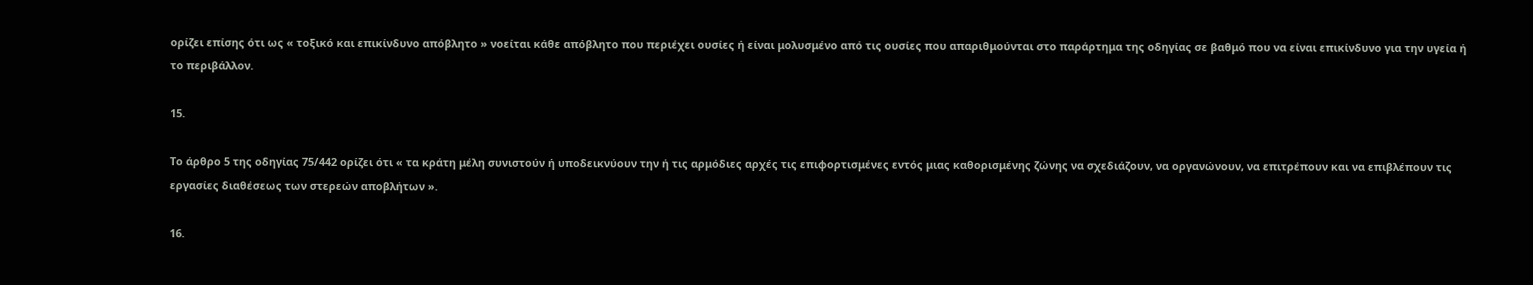ορίζει επίσης ότι ως « τοξικό και επικίνδυνο απόβλητο » νοείται κάθε απόβλητο που περιέχει ουσίες ή είναι μολυσμένο από τις ουσίες που απαριθμούνται στο παράρτημα της οδηγίας σε βαθμό που να είναι επικίνδυνο για την υγεία ή το περιβάλλον.

15.

Το άρθρο 5 της οδηγίας 75/442 ορίζει ότι « τα κράτη μέλη συνιστούν ή υποδεικνύουν την ή τις αρμόδιες αρχές τις επιφορτισμένες εντός μιας καθορισμένης ζώνης να σχεδιάζουν, να οργανώνουν, να επιτρέπουν και να επιβλέπουν τις εργασίες διαθέσεως των στερεών αποβλήτων ».

16.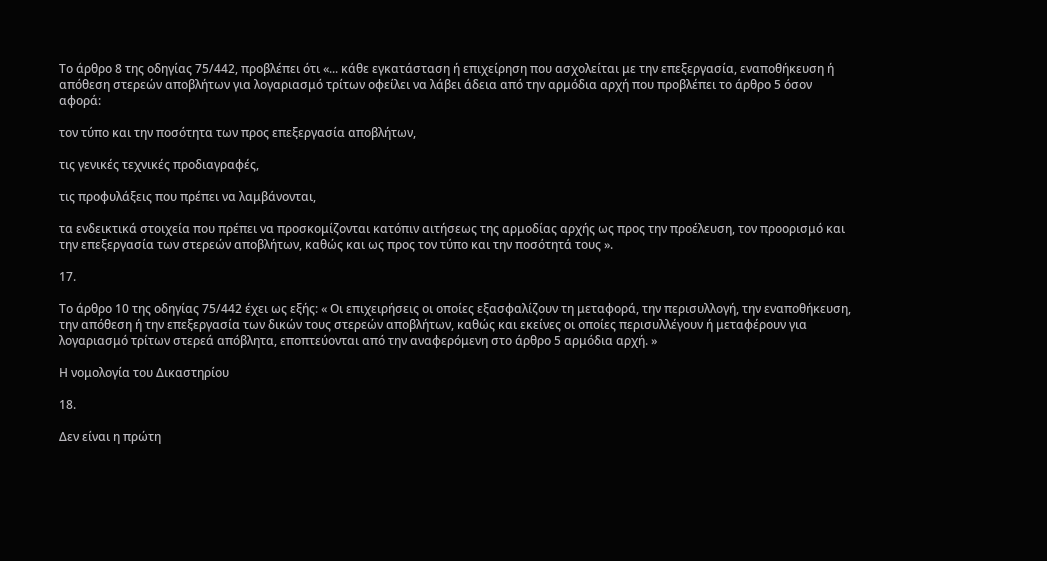Το άρθρο 8 της οδηγίας 75/442, προβλέπει ότι «... κάθε εγκατάσταση ή επιχείρηση που ασχολείται με την επεξεργασία, εναποθήκευση ή απόθεση στερεών αποβλήτων για λογαριασμό τρίτων οφείλει να λάβει άδεια από την αρμόδια αρχή που προβλέπει το άρθρο 5 όσον αφορά:

τον τύπο και την ποσότητα των προς επεξεργασία αποβλήτων,

τις γενικές τεχνικές προδιαγραφές,

τις προφυλάξεις που πρέπει να λαμβάνονται,

τα ενδεικτικά στοιχεία που πρέπει να προσκομίζονται κατόπιν αιτήσεως της αρμοδίας αρχής ως προς την προέλευση, τον προορισμό και την επεξεργασία των στερεών αποβλήτων, καθώς και ως προς τον τύπο και την ποσότητά τους ».

17.

Το άρθρο 10 της οδηγίας 75/442 έχει ως εξής: « Οι επιχειρήσεις οι οποίες εξασφαλίζουν τη μεταφορά, την περισυλλογή, την εναποθήκευση, την απόθεση ή την επεξεργασία των δικών τους στερεών αποβλήτων, καθώς και εκείνες οι οποίες περισυλλέγουν ή μεταφέρουν για λογαριασμό τρίτων στερεά απόβλητα, εποπτεύονται από την αναφερόμενη στο άρθρο 5 αρμόδια αρχή. »

Η νομολογία του Δικαστηρίου

18.

Δεν είναι η πρώτη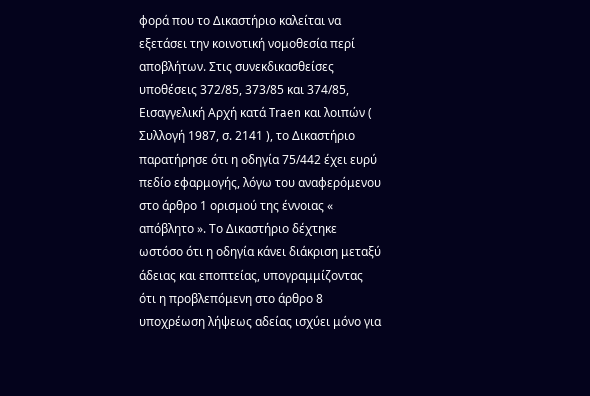φορά που το Δικαστήριο καλείται να εξετάσει την κοινοτική νομοθεσία περί αποβλήτων. Στις συνεκδικασθείσες υποθέσεις 372/85, 373/85 και 374/85, Εισαγγελική Αρχή κατά Traen και λοιπών ( Συλλογή 1987, σ. 2141 ), το Δικαστήριο παρατήρησε ότι η οδηγία 75/442 έχει ευρύ πεδίο εφαρμογής, λόγω του αναφερόμενου στο άρθρο 1 ορισμού της έννοιας « απόβλητο ». Το Δικαστήριο δέχτηκε ωστόσο ότι η οδηγία κάνει διάκριση μεταξύ άδειας και εποπτείας, υπογραμμίζοντας ότι η προβλεπόμενη στο άρθρο 8 υποχρέωση λήψεως αδείας ισχύει μόνο για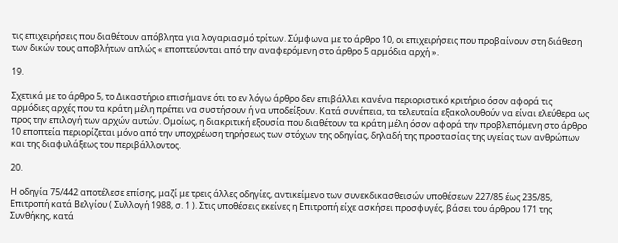τις επιχειρήσεις που διαθέτουν απόβλητα για λογαριασμό τρίτων. Σύμφωνα με το άρθρο 10, οι επιχειρήσεις που προβαίνουν στη διάθεση των δικών τους αποβλήτων απλώς « εποπτεύονται από την αναφερόμενη στο άρθρο 5 αρμόδια αρχή ».

19.

Σχετικά με το άρθρο 5, το Δικαστήριο επισήμανε ότι το εν λόγω άρθρο δεν επιβάλλει κανένα περιοριστικό κριτήριο όσον αφορά τις αρμόδιες αρχές που τα κράτη μέλη πρέπει να συστήσουν ή να υποδείξουν. Κατά συνέπεια, τα τελευταία εξακολουθούν να είναι ελεύθερα ως προς την επιλογή των αρχών αυτών. Ομοίως, η διακριτική εξουσία που διαθέτουν τα κράτη μέλη όσον αφορά την προβλεπόμενη στο άρθρο 10 εποπτεία περιορίζεται μόνο από την υποχρέωση τηρήσεως των στόχων της οδηγίας, δηλαδή της προστασίας της υγείας των ανθρώπων και της διαφυλάξεως του περιβάλλοντος.

20.

Η οδηγία 75/442 αποτέλεσε επίσης, μαζί με τρεις άλλες οδηγίες, αντικείμενο των συνεκδικασθεισών υποθέσεων 227/85 έως 235/85, Επιτροπή κατά Βελγίου ( Συλλογή 1988, σ. 1 ). Στις υποθέσεις εκείνες η Επιτροπή είχε ασκήσει προσφυγές, βάσει του άρθρου 171 της Συνθήκης, κατά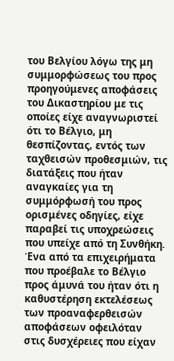του Βελγίου λόγω της μη συμμορφώσεως του προς προηγούμενες αποφάσεις του Δικαστηρίου με τις οποίες είχε αναγνωριστεί ότι το Βέλγιο, μη θεσπίζοντας, εντός των ταχθεισών προθεσμιών, τις διατάξεις που ήταν αναγκαίες για τη συμμόρφωσή του προς ορισμένες οδηγίες, είχε παραβεί τις υποχρεώσεις που υπείχε από τη Συνθήκη. Ένα από τα επιχειρήματα που προέβαλε το Βέλγιο προς άμυνά του ήταν ότι η καθυστέρηση εκτελέσεως των προαναφερθεισών αποφάσεων οφειλόταν στις δυσχέρειες που είχαν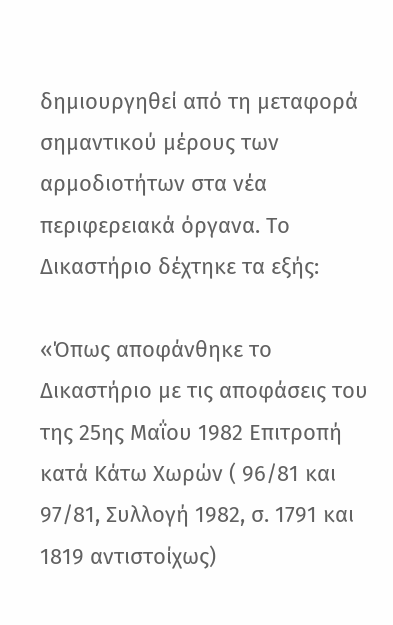δημιουργηθεί από τη μεταφορά σημαντικού μέρους των αρμοδιοτήτων στα νέα περιφερειακά όργανα. Το Δικαστήριο δέχτηκε τα εξής:

«Όπως αποφάνθηκε το Δικαστήριο με τις αποφάσεις του της 25ης Μαΐου 1982 Επιτροπή κατά Κάτω Χωρών ( 96/81 και 97/81, Συλλογή 1982, σ. 1791 και 1819 αντιστοίχως)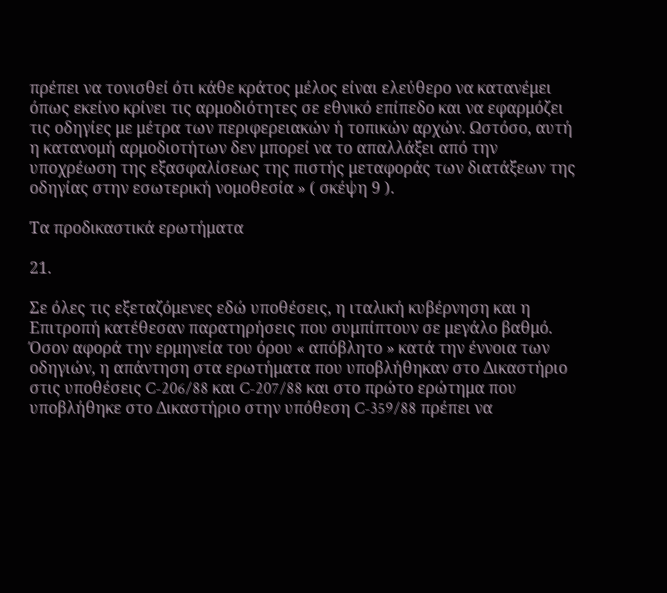πρέπει να τονισθεί ότι κάθε κράτος μέλος είναι ελεύθερο να κατανέμει όπως εκείνο κρίνει τις αρμοδιότητες σε εθνικό επίπεδο και να εφαρμόζει τις οδηγίες με μέτρα των περιφερειακών ή τοπικών αρχών. Ωστόσο, αυτή η κατανομή αρμοδιοτήτων δεν μπορεί να το απαλλάξει από την υποχρέωση της εξασφαλίσεως της πιστής μεταφοράς των διατάξεων της οδηγίας στην εσωτερική νομοθεσία » ( σκέψη 9 ).

Τα προδικαστικά ερωτήματα

21.

Σε όλες τις εξεταζόμενες εδώ υποθέσεις, η ιταλική κυβέρνηση και η Επιτροπή κατέθεσαν παρατηρήσεις που συμπίπτουν σε μεγάλο βαθμό. Όσον αφορά την ερμηνεία του όρου « απόβλητο » κατά την έννοια των οδηγιών, η απάντηση στα ερωτήματα που υποβλήθηκαν στο Δικαστήριο στις υποθέσεις C-206/88 και C-207/88 και στο πρώτο ερώτημα που υποβλήθηκε στο Δικαστήριο στην υπόθεση C-359/88 πρέπει να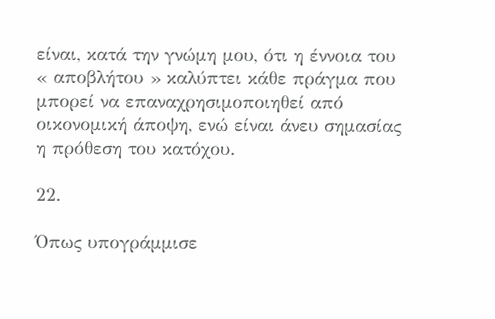είναι, κατά την γνώμη μου, ότι η έννοια του « αποβλήτου » καλύπτει κάθε πράγμα που μπορεί να επαναχρησιμοποιηθεί από οικονομική άποψη, ενώ είναι άνευ σημασίας η πρόθεση του κατόχου.

22.

Όπως υπογράμμισε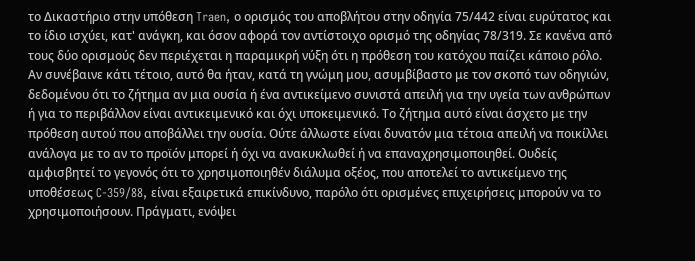το Δικαστήριο στην υπόθεση Traen, ο ορισμός του αποβλήτου στην οδηγία 75/442 είναι ευρύτατος και το ίδιο ισχύει, κατ' ανάγκη, και όσον αφορά τον αντίστοιχο ορισμό της οδηγίας 78/319. Σε κανένα από τους δύο ορισμούς δεν περιέχεται η παραμικρή νύξη ότι η πρόθεση του κατόχου παίζει κάποιο ρόλο. Αν συνέβαινε κάτι τέτοιο, αυτό θα ήταν, κατά τη γνώμη μου, ασυμβίβαστο με τον σκοπό των οδηγιών, δεδομένου ότι το ζήτημα αν μια ουσία ή ένα αντικείμενο συνιστά απειλή για την υγεία των ανθρώπων ή για το περιβάλλον είναι αντικειμενικό και όχι υποκειμενικό. Το ζήτημα αυτό είναι άσχετο με την πρόθεση αυτού που αποβάλλει την ουσία. Ούτε άλλωστε είναι δυνατόν μια τέτοια απειλή να ποικίλλει ανάλογα με το αν το προϊόν μπορεί ή όχι να ανακυκλωθεί ή να επαναχρησιμοποιηθεί. Ουδείς αμφισβητεί το γεγονός ότι το χρησιμοποιηθέν διάλυμα οξέος, που αποτελεί το αντικείμενο της υποθέσεως C-359/88, είναι εξαιρετικά επικίνδυνο, παρόλο ότι ορισμένες επιχειρήσεις μπορούν να το χρησιμοποιήσουν. Πράγματι, ενόψει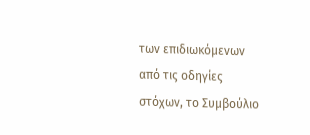των επιδιωκόμενων από τις οδηγίες στόχων, το Συμβούλιο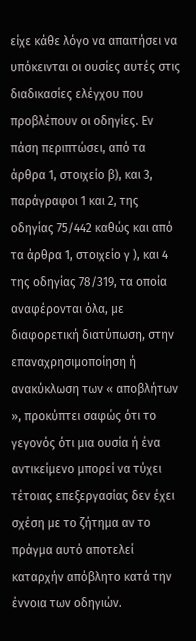είχε κάθε λόγο να απαιτήσει να υπόκεινται οι ουσίες αυτές στις διαδικασίες ελέγχου που προβλέπουν οι οδηγίες. Εν πάση περιπτώσει, από τα άρθρα 1, στοιχείο β), και 3, παράγραφοι 1 και 2, της οδηγίας 75/442 καθώς και από τα άρθρα 1, στοιχείο γ ), και 4 της οδηγίας 78/319, τα οποία αναφέρονται όλα, με διαφορετική διατύπωση, στην επαναχρησιμοποίηση ή ανακύκλωση των « αποβλήτων », προκύπτει σαφώς ότι το γεγονός ότι μια ουσία ή ένα αντικείμενο μπορεί να τύχει τέτοιας επεξεργασίας δεν έχει σχέση με το ζήτημα αν το πράγμα αυτό αποτελεί καταρχήν απόβλητο κατά την έννοια των οδηγιών.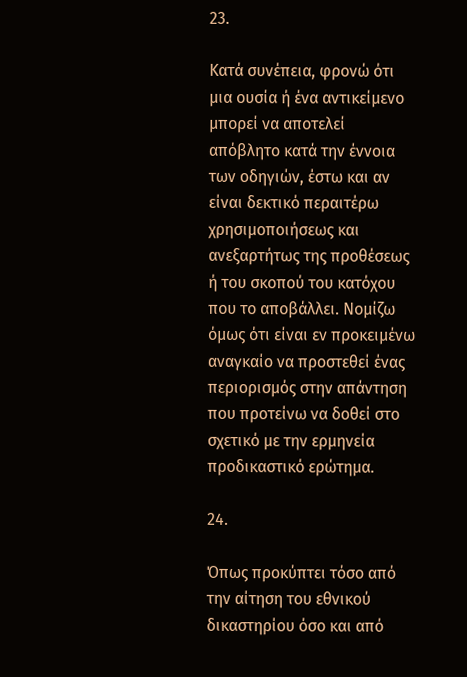23.

Κατά συνέπεια, φρονώ ότι μια ουσία ή ένα αντικείμενο μπορεί να αποτελεί απόβλητο κατά την έννοια των οδηγιών, έστω και αν είναι δεκτικό περαιτέρω χρησιμοποιήσεως και ανεξαρτήτως της προθέσεως ή του σκοπού του κατόχου που το αποβάλλει. Νομίζω όμως ότι είναι εν προκειμένω αναγκαίο να προστεθεί ένας περιορισμός στην απάντηση που προτείνω να δοθεί στο σχετικό με την ερμηνεία προδικαστικό ερώτημα.

24.

Όπως προκύπτει τόσο από την αίτηση του εθνικού δικαστηρίου όσο και από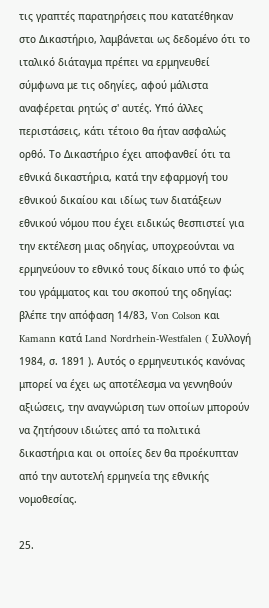τις γραπτές παρατηρήσεις που κατατέθηκαν στο Δικαστήριο, λαμβάνεται ως δεδομένο ότι το ιταλικό διάταγμα πρέπει να ερμηνευθεί σύμφωνα με τις οδηγίες, αφού μάλιστα αναφέρεται ρητώς σ' αυτές. Υπό άλλες περιστάσεις, κάτι τέτοιο θα ήταν ασφαλώς ορθό. Το Δικαστήριο έχει αποφανθεί ότι τα εθνικά δικαστήρια, κατά την εφαρμογή του εθνικού δικαίου και ιδίως των διατάξεων εθνικού νόμου που έχει ειδικώς θεσπιστεί για την εκτέλεση μιας οδηγίας, υποχρεούνται να ερμηνεύουν το εθνικό τους δίκαιο υπό το φώς του γράμματος και του σκοπού της οδηγίας: βλέπε την απόφαση 14/83, Von Colson και Kamann κατά Land Nordrhein-Westfalen ( Συλλογή 1984, σ. 1891 ). Αυτός ο ερμηνευτικός κανόνας μπορεί να έχει ως αποτέλεσμα να γεννηθούν αξιώσεις, την αναγνώριση των οποίων μπορούν να ζητήσουν ιδιώτες από τα πολιτικά δικαστήρια και οι οποίες δεν θα προέκυπταν από την αυτοτελή ερμηνεία της εθνικής νομοθεσίας.

25.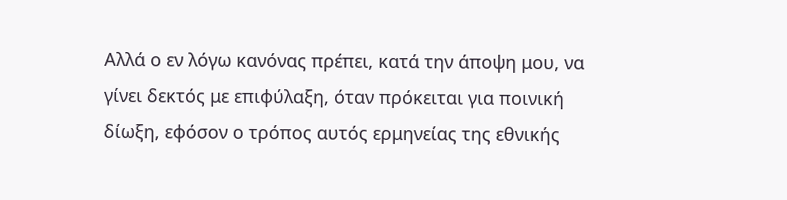Αλλά ο εν λόγω κανόνας πρέπει, κατά την άποψη μου, να γίνει δεκτός με επιφύλαξη, όταν πρόκειται για ποινική δίωξη, εφόσον ο τρόπος αυτός ερμηνείας της εθνικής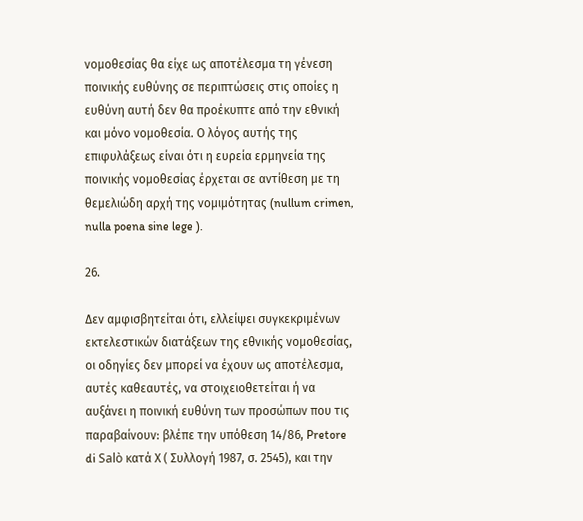νομοθεσίας θα είχε ως αποτέλεσμα τη γένεση ποινικής ευθύνης σε περιπτώσεις στις οποίες η ευθύνη αυτή δεν θα προέκυπτε από την εθνική και μόνο νομοθεσία. Ο λόγος αυτής της επιφυλάξεως είναι ότι η ευρεία ερμηνεία της ποινικής νομοθεσίας έρχεται σε αντίθεση με τη θεμελιώδη αρχή της νομιμότητας (nullum crimen, nulla poena sine lege ).

26.

Δεν αμφισβητείται ότι, ελλείψει συγκεκριμένων εκτελεστικών διατάξεων της εθνικής νομοθεσίας, οι οδηγίες δεν μπορεί να έχουν ως αποτέλεσμα, αυτές καθεαυτές, να στοιχειοθετείται ή να αυξάνει η ποινική ευθύνη των προσώπων που τις παραβαίνουν: βλέπε την υπόθεση 14/86, Pretore di Salò κατά Χ ( Συλλογή 1987, σ. 2545), και την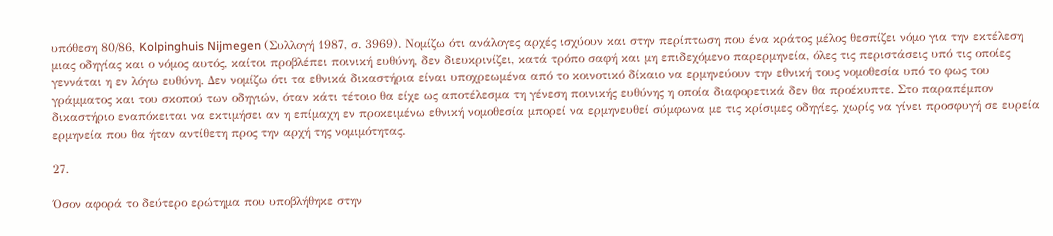υπόθεση 80/86, Kolpinghuis Nijmegen (Συλλογή 1987, σ. 3969). Νομίζω ότι ανάλογες αρχές ισχύουν και στην περίπτωση που ένα κράτος μέλος θεσπίζει νόμο για την εκτέλεση μιας οδηγίας και ο νόμος αυτός, καίτοι προβλέπει ποινική ευθύνη, δεν διευκρινίζει, κατά τρόπο σαφή και μη επιδεχόμενο παρερμηνεία, όλες τις περιστάσεις υπό τις οποίες γεννάται η εν λόγω ευθύνη. Δεν νομίζω ότι τα εθνικά δικαστήρια είναι υποχρεωμένα από το κοινοτικό δίκαιο να ερμηνεύουν την εθνική τους νομοθεσία υπό το φως του γράμματος και του σκοπού των οδηγιών, όταν κάτι τέτοιο θα είχε ως αποτέλεσμα τη γένεση ποινικής ευθύνης η οποία διαφορετικά δεν θα προέκυπτε. Στο παραπέμπον δικαστήριο εναπόκειται να εκτιμήσει αν η επίμαχη εν προκειμένω εθνική νομοθεσία μπορεί να ερμηνευθεί σύμφωνα με τις κρίσιμες οδηγίες, χωρίς να γίνει προσφυγή σε ευρεία ερμηνεία που θα ήταν αντίθετη προς την αρχή της νομιμότητας.

27.

Όσον αφορά το δεύτερο ερώτημα που υποβλήθηκε στην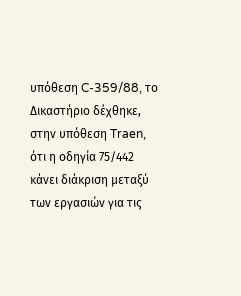υπόθεση C-359/88, το Δικαστήριο δέχθηκε, στην υπόθεση Traen, ότι η οδηγία 75/442 κάνει διάκριση μεταξύ των εργασιών για τις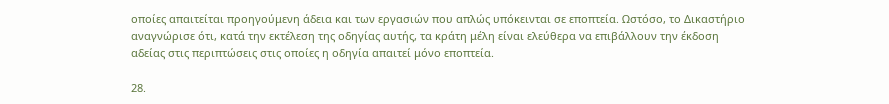οποίες απαιτείται προηγούμενη άδεια και των εργασιών που απλώς υπόκεινται σε εποπτεία. Ωστόσο, το Δικαστήριο αναγνώρισε ότι, κατά την εκτέλεση της οδηγίας αυτής, τα κράτη μέλη είναι ελεύθερα να επιβάλλουν την έκδοση αδείας στις περιπτώσεις στις οποίες η οδηγία απαιτεί μόνο εποπτεία.

28.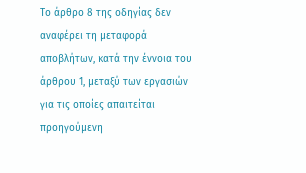Το άρθρο 8 της οδηγίας δεν αναφέρει τη μεταφορά αποβλήτων, κατά την έννοια του άρθρου 1, μεταξύ των εργασιών για τις οποίες απαιτείται προηγούμενη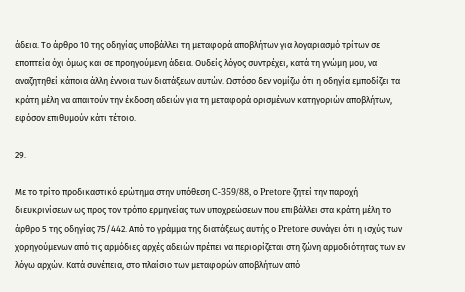άδεια. Το άρθρο 10 της οδηγίας υποβάλλει τη μεταφορά αποβλήτων για λογαριασμό τρίτων σε εποπτεία όχι όμως και σε προηγούμενη άδεια. Ουδείς λόγος συντρέχει, κατά τη γνώμη μου, να αναζητηθεί κάποια άλλη έννοια των διατάξεων αυτών. Ωστόσο δεν νομίζω ότι η οδηγία εμποδίζει τα κράτη μέλη να απαιτούν την έκδοση αδειών για τη μεταφορά ορισμένων κατηγοριών αποβλήτων, εφόσον επιθυμούν κάτι τέτοιο.

29.

Με το τρίτο προδικαστικό ερώτημα στην υπόθεση C-359/88, ο Pretore ζητεί την παροχή διευκρινίσεων ως προς τον τρόπο ερμηνείας των υποχρεώσεων που επιβάλλει στα κράτη μέλη το άρθρο 5 της οδηγίας 75/442. Από το γράμμα της διατάξεως αυτής ο Pretore συνάγει ότι η ισχύς των χορηγούμενων από τις αρμόδιες αρχές αδειών πρέπει να περιορίζεται στη ζώνη αρμοδιότητας των εν λόγω αρχών. Κατά συνέπεια, στο πλαίσιο των μεταφορών αποβλήτων από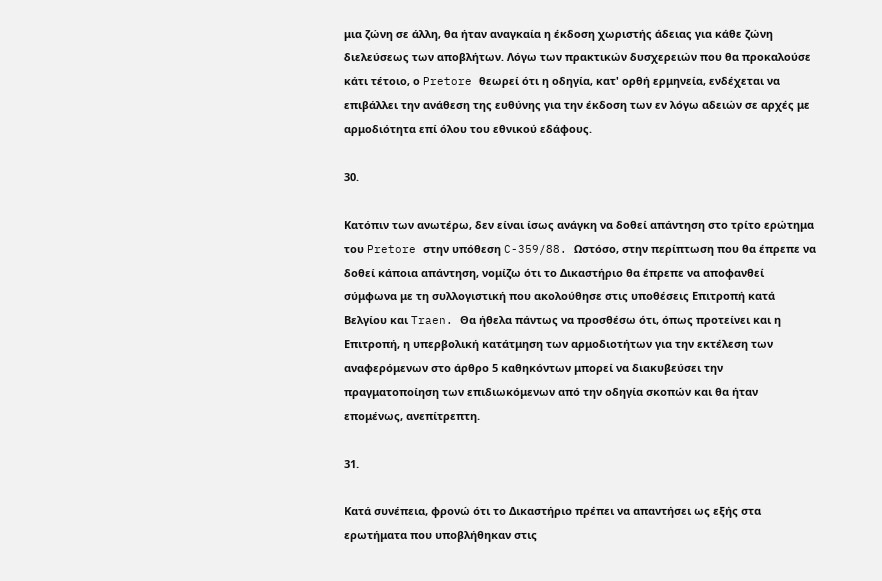μια ζώνη σε άλλη, θα ήταν αναγκαία η έκδοση χωριστής άδειας για κάθε ζώνη διελεύσεως των αποβλήτων. Λόγω των πρακτικών δυσχερειών που θα προκαλούσε κάτι τέτοιο, ο Pretore θεωρεί ότι η οδηγία, κατ' ορθή ερμηνεία, ενδέχεται να επιβάλλει την ανάθεση της ευθύνης για την έκδοση των εν λόγω αδειών σε αρχές με αρμοδιότητα επί όλου του εθνικού εδάφους.

30.

Κατόπιν των ανωτέρω, δεν είναι ίσως ανάγκη να δοθεί απάντηση στο τρίτο ερώτημα του Pretore στην υπόθεση C-359/88. Ωστόσο, στην περίπτωση που θα έπρεπε να δοθεί κάποια απάντηση, νομίζω ότι το Δικαστήριο θα έπρεπε να αποφανθεί σύμφωνα με τη συλλογιστική που ακολούθησε στις υποθέσεις Επιτροπή κατά Βελγίου και Traen. Θα ήθελα πάντως να προσθέσω ότι, όπως προτείνει και η Επιτροπή, η υπερβολική κατάτμηση των αρμοδιοτήτων για την εκτέλεση των αναφερόμενων στο άρθρο 5 καθηκόντων μπορεί να διακυβεύσει την πραγματοποίηση των επιδιωκόμενων από την οδηγία σκοπών και θα ήταν επομένως, ανεπίτρεπτη.

31.

Κατά συνέπεια, φρονώ ότι το Δικαστήριο πρέπει να απαντήσει ως εξής στα ερωτήματα που υποβλήθηκαν στις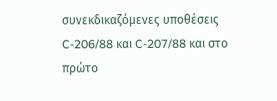συνεκδικαζόμενες υποθέσεις C-206/88 και C-207/88 και στο πρώτο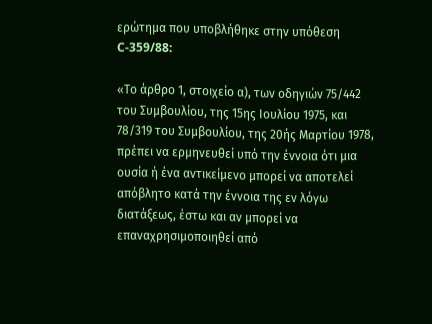ερώτημα που υποβλήθηκε στην υπόθεση C-359/88:

«Το άρθρο 1, στοιχείο α), των οδηγιών 75/442 του Συμβουλίου, της 15ης Ιουλίου 1975, και 78/319 του Συμβουλίου, της 20ής Μαρτίου 1978, πρέπει να ερμηνευθεί υπό την έννοια ότι μια ουσία ή ένα αντικείμενο μπορεί να αποτελεί απόβλητο κατά την έννοια της εν λόγω διατάξεως, έστω και αν μπορεί να επαναχρησιμοποιηθεί από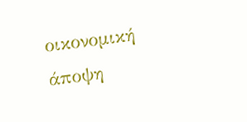οικονομική άποψη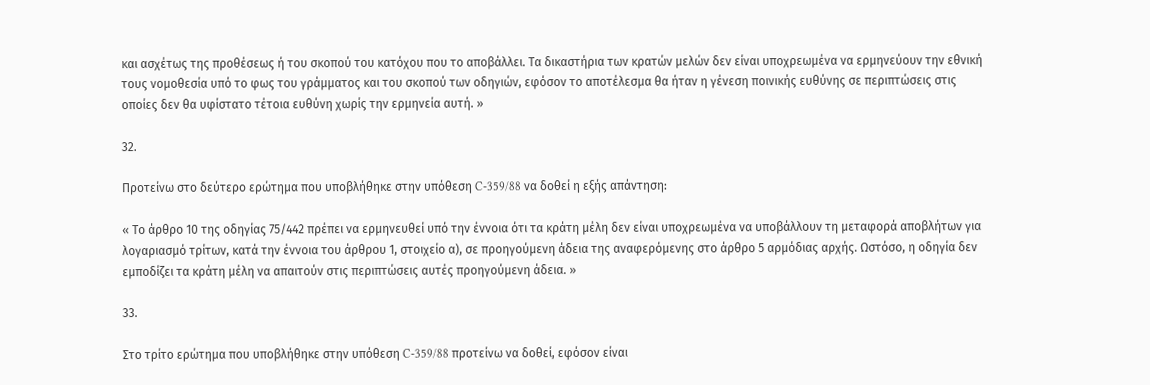και ασχέτως της προθέσεως ή του σκοπού του κατόχου που το αποβάλλει. Τα δικαστήρια των κρατών μελών δεν είναι υποχρεωμένα να ερμηνεύουν την εθνική τους νομοθεσία υπό το φως του γράμματος και του σκοπού των οδηγιών, εφόσον το αποτέλεσμα θα ήταν η γένεση ποινικής ευθύνης σε περιπτώσεις στις οποίες δεν θα υφίστατο τέτοια ευθύνη χωρίς την ερμηνεία αυτή. »

32.

Προτείνω στο δεύτερο ερώτημα που υποβλήθηκε στην υπόθεση C-359/88 να δοθεί η εξής απάντηση:

« Το άρθρο 10 της οδηγίας 75/442 πρέπει να ερμηνευθεί υπό την έννοια ότι τα κράτη μέλη δεν είναι υποχρεωμένα να υποβάλλουν τη μεταφορά αποβλήτων για λογαριασμό τρίτων, κατά την έννοια του άρθρου 1, στοιχείο α), σε προηγούμενη άδεια της αναφερόμενης στο άρθρο 5 αρμόδιας αρχής. Ωστόσο, η οδηγία δεν εμποδίζει τα κράτη μέλη να απαιτούν στις περιπτώσεις αυτές προηγούμενη άδεια. »

33.

Στο τρίτο ερώτημα που υποβλήθηκε στην υπόθεση C-359/88 προτείνω να δοθεί, εφόσον είναι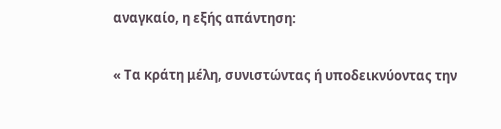αναγκαίο, η εξής απάντηση:

« Τα κράτη μέλη, συνιστώντας ή υποδεικνύοντας την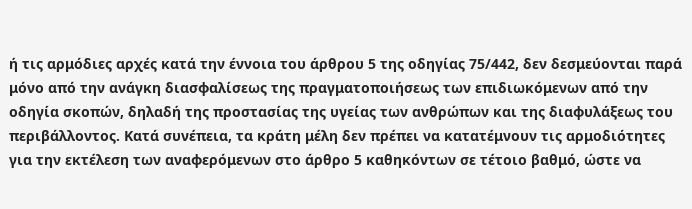ή τις αρμόδιες αρχές κατά την έννοια του άρθρου 5 της οδηγίας 75/442, δεν δεσμεύονται παρά μόνο από την ανάγκη διασφαλίσεως της πραγματοποιήσεως των επιδιωκόμενων από την οδηγία σκοπών, δηλαδή της προστασίας της υγείας των ανθρώπων και της διαφυλάξεως του περιβάλλοντος. Κατά συνέπεια, τα κράτη μέλη δεν πρέπει να κατατέμνουν τις αρμοδιότητες για την εκτέλεση των αναφερόμενων στο άρθρο 5 καθηκόντων σε τέτοιο βαθμό, ώστε να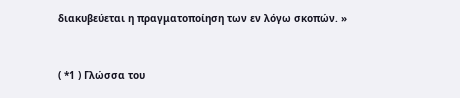διακυβεύεται η πραγματοποίηση των εν λόγω σκοπών. »


( *1 ) Γλώσσα του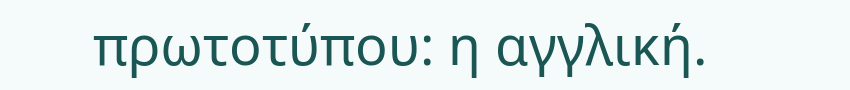πρωτοτύπου: η αγγλική.